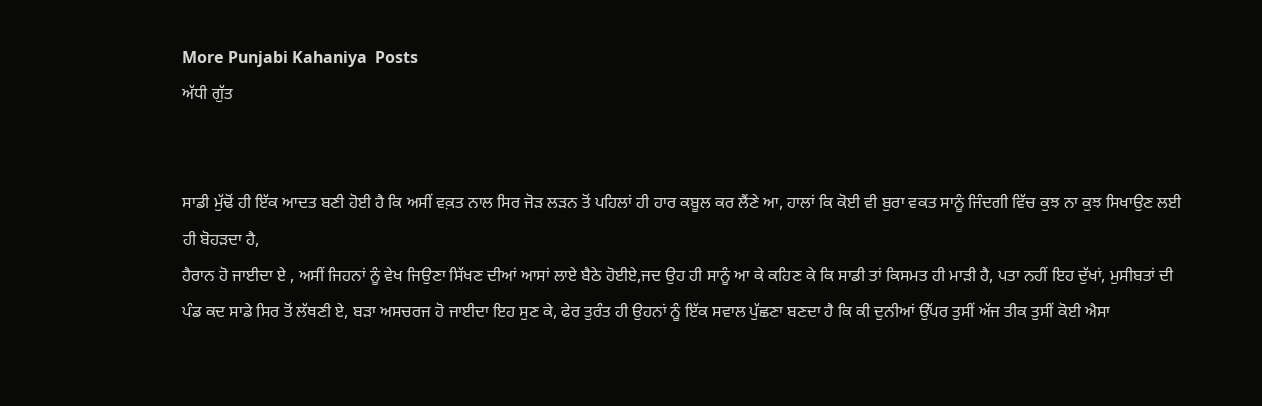More Punjabi Kahaniya  Posts
ਅੱਧੀ ਗੁੱਤ


ਸਾਡੀ ਮੁੱਢੋਂ ਹੀ ਇੱਕ ਆਦਤ ਬਣੀ ਹੋਈ ਹੈ ਕਿ ਅਸੀਂ ਵਕ਼ਤ ਨਾਲ ਸਿਰ ਜੋੜ ਲੜਨ ਤੋਂ ਪਹਿਲਾਂ ਹੀ ਹਾਰ ਕਬੂਲ ਕਰ ਲੈਂਣੇ ਆ, ਹਾਲਾਂ ਕਿ ਕੋਈ ਵੀ ਬੁਰਾ ਵਕਤ ਸਾਨੂੰ ਜਿੰਦਗੀ ਵਿੱਚ ਕੁਝ ਨਾ ਕੁਝ ਸਿਖਾਉਣ ਲਈ ਹੀ ਬੋਹੜਦਾ ਹੈ,
ਹੈਰਾਨ ਹੋ ਜਾਈਦਾ ਏ , ਅਸੀਂ ਜਿਹਨਾਂ ਨੂੰ ਵੇਖ ਜਿਉਣਾ ਸਿੱਖਣ ਦੀਆਂ ਆਸਾਂ ਲਾਏ ਬੈਠੇ ਹੋਈਏ,ਜਦ ਉਹ ਹੀ ਸਾਨੂੰ ਆ ਕੇ ਕਹਿਣ ਕੇ ਕਿ ਸਾਡੀ ਤਾਂ ਕਿਸਮਤ ਹੀ ਮਾੜੀ ਹੈ, ਪਤਾ ਨਹੀਂ ਇਹ ਦੁੱਖਾਂ, ਮੁਸੀਬਤਾਂ ਦੀ ਪੰਡ ਕਦ ਸਾਡੇ ਸਿਰ ਤੋਂ ਲੱਥਣੀ ਏ, ਬੜਾ ਅਸਚਰਜ ਹੋ ਜਾਈਦਾ ਇਹ ਸੁਣ ਕੇ, ਫੇਰ ਤੁਰੰਤ ਹੀ ਉਹਨਾਂ ਨੂੰ ਇੱਕ ਸਵਾਲ ਪੁੱਛਣਾ ਬਣਦਾ ਹੈ ਕਿ ਕੀ ਦੁਨੀਆਂ ਉੱਪਰ ਤੁਸੀਂ ਅੱਜ ਤੀਕ ਤੁਸੀਂ ਕੋਈ ਐਸਾ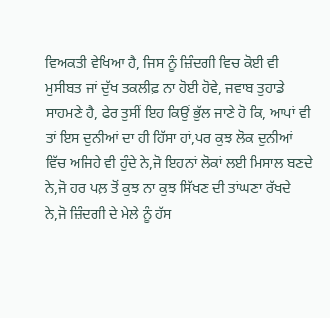ਵਿਅਕਤੀ ਵੇਖਿਆ ਹੈ, ਜਿਸ ਨੂੰ ਜ਼ਿੰਦਗੀ ਵਿਚ ਕੋਈ ਵੀ ਮੁਸੀਬਤ ਜਾਂ ਦੁੱਖ ਤਕਲੀਫ਼ ਨਾ ਹੋਈ ਹੋਵੇ, ਜਵਾਬ ਤੁਹਾਡੇ ਸਾਹਮਣੇ ਹੈ, ਫੇਰ ਤੁਸੀਂ ਇਹ ਕਿਉਂ ਭੁੱਲ ਜਾਣੇ ਹੋ ਕਿ, ਆਪਾਂ ਵੀ ਤਾਂ ਇਸ ਦੁਨੀਆਂ ਦਾ ਹੀ ਹਿੱਸਾ ਹਾਂ,ਪਰ ਕੁਝ ਲੋਕ ਦੁਨੀਆਂ ਵਿੱਚ ਅਜਿਹੇ ਵੀ ਹੁੰਦੇ ਨੇ,ਜੋ ਇਹਨਾਂ ਲੋਕਾਂ ਲਈ ਮਿਸਾਲ ਬਣਦੇ ਨੇ,ਜੋ ਹਰ ਪਲ਼ ਤੋਂ ਕੁਝ ਨਾ ਕੁਝ ਸਿੱਖਣ ਦੀ ਤਾਂਘਣਾ ਰੱਖਦੇ ਨੇ,ਜੋ ਜ਼ਿੰਦਗੀ ਦੇ ਮੇਲੇ ਨੂੰ ਹੱਸ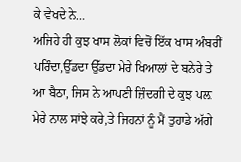ਕੇ ਵੇਖਦੇ ਨੇ…
ਅਜਿਹੇ ਹੀ ਕੁਝ ਖਾਸ ਲੋਕਾਂ ਵਿਚੋਂ ਇੱਕ ਖਾਸ ਅੰਬਰੀਂ ਪਰਿੰਦਾ,ਉੱਡਦਾ ਉੱਡਦਾ ਮੇਰੇ ਖਿਆਲਾਂ ਦੇ ਬਨੇਰੇ ਤੇ ਆ ਬੈਠਾ, ਜਿਸ ਨੇ ਆਪਣੀ ਜ਼ਿੰਦਗੀ ਦੇ ਕੁਝ ਪਲ਼ ਮੇਰੇ ਨਾਲ ਸਾਂਝੇ ਕਰੇ,ਤੇ ਜਿਹਨਾਂ ਨੂੰ ਮੈਂ ਤੁਹਾਡੇ ਅੱਗੇ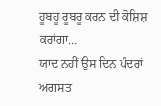ਹੂਬਹੂ ਰੂਬਰੂ ਕਰਨ ਦੀ ਕੋਸ਼ਿਸ਼ ਕਰਾਂਗਾ…
ਯਾਦ ਨਹੀਂ ਉਸ ਦਿਨ ਪੰਦਰਾਂ ਅਗਸਤ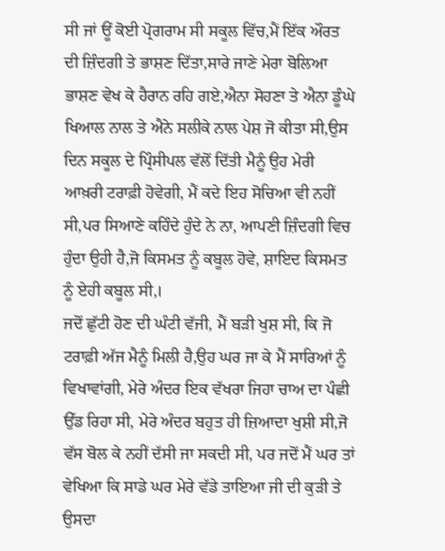ਸੀ ਜਾਂ ਊਂ ਕੋਈ ਪ੍ਰੋਗਰਾਮ ਸੀ ਸਕੂਲ ਵਿੱਚ,ਮੈਂ ਇੱਕ ਔਰਤ ਦੀ ਜ਼ਿੰਦਗੀ ਤੇ ਭਾਸ਼ਣ ਦਿੱਤਾ,ਸਾਰੇ ਜਾਣੇ ਮੇਰਾ ਬੋਲਿਆ ਭਾਸ਼ਣ ਵੇਖ ਕੇ ਹੈਰਾਨ ਰਹਿ ਗਏ,ਐਨਾ ਸੋਹਣਾ ਤੇ ਐਨਾ ਡੂੰਘੇ ਖਿਆਲ ਨਾਲ ਤੇ ਐਨੇ ਸਲੀਕੇ ਨਾਲ ਪੇਸ਼ ਜੋ ਕੀਤਾ ਸੀ,ਉਸ ਦਿਨ ਸਕੂਲ ਦੇ ਪ੍ਰਿੰਸੀਪਲ ਵੱਲੋਂ ਦਿੱਤੀ ਮੈਨੂੰ ਉਹ ਮੇਰੀ ਆਖ਼ਰੀ ਟਰਾਫ਼ੀ ਹੋਵੇਗੀ, ਮੈਂ ਕਦੇ ਇਹ ਸੋਚਿਆ ਵੀ ਨਹੀਂ ਸੀ,ਪਰ ਸਿਆਣੇ ਕਹਿੰਦੇ ਹੁੰਦੇ ਨੇ ਨਾ, ਆਪਣੀ ਜ਼ਿੰਦਗੀ ਵਿਚ ਹੁੰਦਾ ਉਹੀ ਹੈ,ਜੋ ਕਿਸਮਤ ਨੂੰ ਕਬੂਲ ਹੋਵੇ, ਸ਼ਾਇਦ ਕਿਸਮਤ ਨੂੰ ਏਹੀ ਕਬੂਲ ਸੀ,।
ਜਦੋਂ ਛੁੱਟੀ ਹੋਣ ਦੀ ਘੰਟੀ ਵੱਜੀ, ਮੈਂ ਬੜੀ ਖੁਸ਼ ਸੀ, ਕਿ ਜੋ ਟਰਾਫ਼ੀ ਅੱਜ ਮੈਨੂੰ ਮਿਲੀ ਹੈ,ਉਹ ਘਰ ਜਾ ਕੇ ਮੈਂ ਸਾਰਿਆਂ ਨੂੰ ਵਿਖਾਵਾਂਗੀ, ਮੇਰੇ ਅੰਦਰ ਇਕ ਵੱਖਰਾ ਜਿਹਾ ਚਾਅ ਦਾ ਪੰਛੀ ਉੱਡ ਰਿਹਾ ਸੀ, ਮੇਰੇ ਅੰਦਰ ਬਹੁਤ ਹੀ ਜ਼ਿਆਦਾ ਖੁਸ਼ੀ ਸੀ,ਜੋ ਵੱਸ ਬੋਲ ਕੇ ਨਹੀਂ ਦੱਸੀ ਜਾ ਸਕਦੀ ਸੀ, ਪਰ ਜਦੋਂ ਮੈਂ ਘਰ ਤਾਂ ਵੇਖਿਆ ਕਿ ਸਾਡੇ ਘਰ ਮੇਰੇ ਵੱਡੇ ਤਾਇਆ ਜੀ ਦੀ ਕੁੜੀ ਤੇ ਉਸਦਾ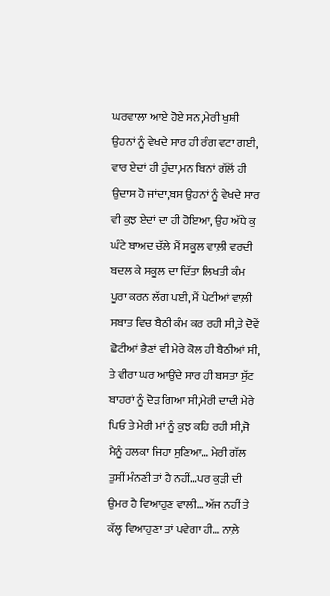ਘਰਵਾਲਾ ਆਏ ਹੋਏ ਸਨ,ਮੇਰੀ ਖੁਸ਼ੀ ਉਹਨਾਂ ਨੂੰ ਵੇਖਦੇ ਸਾਰ ਹੀ ਰੰਗ ਵਟਾ ਗਈ, ਵਾਰ ਏਦਾਂ ਹੀ ਹੁੰਦਾ,ਮਨ ਬਿਨਾਂ ਗੱਲੋਂ ਹੀ ਉਦਾਸ ਹੋ ਜਾਂਦਾ,ਬਸ ਉਹਨਾਂ ਨੂੰ ਵੇਖਦੇ ਸਾਰ ਵੀ ਕੁਝ ਏਦਾਂ ਦਾ ਹੀ ਹੋਇਆ, ਉਹ ਅੱਧੇ ਕੁ ਘੰਟੇ ਬਾਅਦ ਚੱਲੇ ਮੈਂ ਸਕੂਲ ਵਾਲ਼ੀ ਵਰਦੀ ਬਦਲ ਕੇ ਸਕੂਲ ਦਾ ਦਿੱਤਾ ਲਿਖਤੀ ਕੰਮ ਪੂਰਾ ਕਰਨ ਲੱਗ ਪਈ, ਮੈਂ ਪੇਟੀਆਂ ਵਾਲ਼ੀ ਸਬਾਤ ਵਿਚ ਬੈਠੀ ਕੰਮ‌ ਕਰ ਰਹੀ ਸੀ,ਤੇ ਦੋਵੇਂ ਛੋਟੀਆਂ ਭੈਣਾਂ ਵੀ ਮੇਰੇ ਕੋਲ ਹੀ ਬੈਠੀਆਂ ਸੀ, ਤੇ ਵੀਰਾ ਘਰ ਆਉਂਦੇ ਸਾਰ ਹੀ ਬਸਤਾ ਸੁੱਟ ਬਾਹਰਾਂ ਨੂੰ ਦੋੜ ਗਿਆ ਸੀ,ਮੇਰੀ ਦਾਦੀ ਮੇਰੇ ਪਿਓ ਤੇ ਮੇਰੀ ਮਾਂ ਨੂੰ ਕੁਝ ਕਹਿ ਰਹੀ ਸੀ,ਜੋ ਮੈਨੂੰ ਹਲਕਾ ਜਿਹਾ ਸੁਣਿਆ… ਮੇਰੀ ਗੱਲ ਤੁਸੀਂ ਮੰਨਣੀ ਤਾਂ ਹੈ ਨਹੀਂ…ਪਰ ਕੁੜੀ ਦੀ ਉਮਰ ਹੈ ਵਿਆਹੁਣ ਵਾਲੀ… ਅੱਜ ਨਹੀਂ ਤੇ ਕੱਲ੍ਹ ਵਿਆਹੁਣਾ ਤਾਂ ਪਵੇਗਾ ਹੀ… ਨਾਲ਼ੇ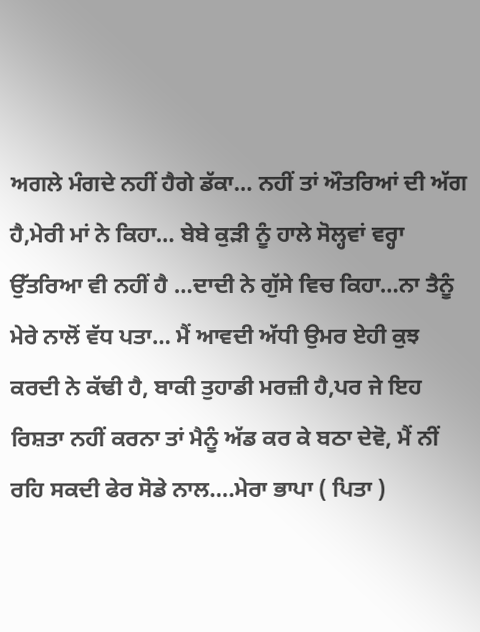ਅਗਲੇ ਮੰਗਦੇ ਨਹੀਂ ਹੈਗੇ ਡੱਕਾ… ਨਹੀਂ ਤਾਂ ਔਤਰਿਆਂ ਦੀ ਅੱਗ ਹੈ,ਮੇਰੀ ਮਾਂ ਨੇ ਕਿਹਾ… ਬੇਬੇ ਕੁੜੀ ਨੂੰ ਹਾਲੇ ਸੋਲ੍ਹਵਾਂ ਵਰ੍ਹਾ ਉੱਤਰਿਆ ਵੀ ਨਹੀਂ ਹੈ …ਦਾਦੀ ਨੇ ਗੁੱਸੇ ਵਿਚ ਕਿਹਾ…ਨਾ ਤੈਨੂੰ ਮੇਰੇ ਨਾਲੋਂ ਵੱਧ ਪਤਾ… ਮੈਂ ਆਵਦੀ ਅੱਧੀ ਉਮਰ ਏਹੀ ਕੁਝ ਕਰਦੀ ਨੇ ਕੱਢੀ ਹੈ, ਬਾਕੀ ਤੁਹਾਡੀ ਮਰਜ਼ੀ ਹੈ,ਪਰ ਜੇ ਇਹ ਰਿਸ਼ਤਾ ਨਹੀਂ ਕਰਨਾ ਤਾਂ ਮੈਨੂੰ ਅੱਡ ਕਰ ਕੇ ਬਠਾ ਦੇਵੋ, ਮੈਂ ਨੀਂ ਰਹਿ ਸਕਦੀ ਫੇਰ ਸੋਡੇ ਨਾਲ….ਮੇਰਾ ਭਾਪਾ ( ਪਿਤਾ )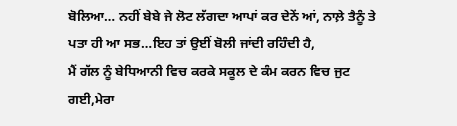ਬੋਲਿਆ… ਨਹੀਂ ਬੇਬੇ ਜੇ ਲੋਟ ਲੱਗਦਾ ਆਪਾਂ ਕਰ ਦੇਨੇਂ ਆਂ, ਨਾਲ਼ੇ ਤੈਨੂੰ ਤੇ ਪਤਾ ਹੀ ਆ ਸਭ…ਇਹ ਤਾਂ ਉਈਂ ਬੋਲੀ ਜਾਂਦੀ ਰਹਿੰਦੀ ਹੈ,
ਮੈਂ ਗੱਲ ਨੂੰ ਬੇਧਿਆਨੀ ਵਿਚ ਕਰਕੇ ਸਕੂਲ ਦੇ ਕੰਮ ਕਰਨ ਵਿਚ ਜੁਟ ਗਈ,ਮੇਰਾ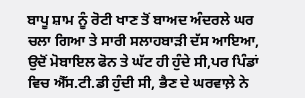ਬਾਪੂ ਸ਼ਾਮ ਨੂੰ ਰੋਟੀ ਖਾਣ ਤੋਂ ‌ਬਾਅਦ ਅੰਦਰਲੇ ਘਰ ਚਲਾ ਗਿਆ ਤੇ ਸਾਰੀ ਸਲਾਹਬਾੜੀ ਦੱਸ ਆਇਆ, ਉਦੋਂ ਮੋਬਾਇਲ ਫੋਨ ਤੇ ਘੱਟ ਹੀ ਹੁੰਦੇ ਸੀ,ਪਰ ਪਿੰਡਾਂ ਵਿਚ ਐੱਸ.ਟੀ.ਡੀ ਹੁੰਦੀ ਸੀ, ਭੈਣ ਦੇ ਘਰਵਾਲ਼ੇ ਨੇ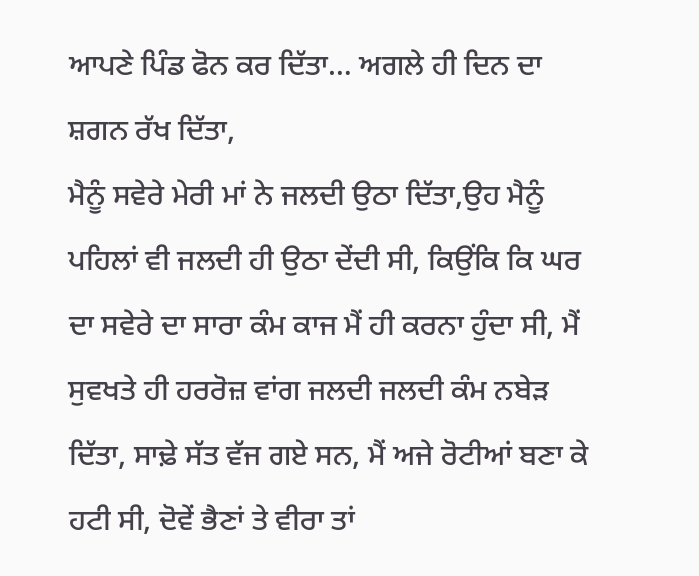ਆਪਣੇ ਪਿੰਡ ਫੋਨ ਕਰ ਦਿੱਤਾ… ਅਗਲੇ ਹੀ ਦਿਨ ਦਾ ਸ਼ਗਨ ਰੱਖ ਦਿੱਤਾ,
ਮੈਨੂੰ ਸਵੇਰੇ ਮੇਰੀ ਮਾਂ ਨੇ ਜਲਦੀ ਉਠਾ ਦਿੱਤਾ,ਉਹ ਮੈਨੂੰ ਪਹਿਲਾਂ ਵੀ ਜਲਦੀ ਹੀ ਉਠਾ ਦੇਂਦੀ ਸੀ, ਕਿਉਂਕਿ ਕਿ ਘਰ ਦਾ ਸਵੇਰੇ ਦਾ ਸਾਰਾ ਕੰਮ ਕਾਜ ਮੈਂ ਹੀ ਕਰਨਾ ਹੁੰਦਾ ਸੀ, ਮੈਂ ਸੁਵਖਤੇ ਹੀ ਹਰਰੋਜ਼ ਵਾਂਗ ਜਲਦੀ ਜਲਦੀ ਕੰਮ ਨਬੇੜ ਦਿੱਤਾ, ਸਾਢ਼ੇ ਸੱਤ ਵੱਜ ਗਏ ਸਨ, ਮੈਂ ਅਜੇ ਰੋਟੀਆਂ ਬਣਾ ਕੇ ਹਟੀ ਸੀ, ਦੋਵੇਂ ਭੈਣਾਂ ਤੇ ਵੀਰਾ ਤਾਂ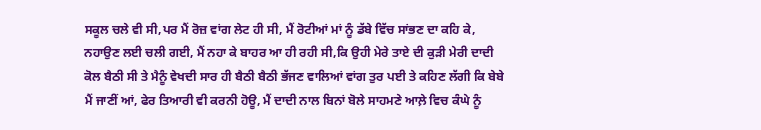ਸਕੂਲ ਚਲੇ ਵੀ ਸੀ,ਪਰ ਮੈਂ ਰੋਜ਼ ਵਾਂਗ ਲੇਟ ਹੀ ਸੀ, ਮੈਂ ਰੋਟੀਆਂ ਮਾਂ ਨੂੰ ਡੱਬੇ ਵਿੱਚ ਸਾਂਭਣ ਦਾ ਕਹਿ ਕੇ, ਨਹਾਉਣ ਲਈ ਚਲੀ ਗਈ, ਮੈਂ ਨਹਾ ਕੇ ਬਾਹਰ ਆ ਹੀ ਰਹੀ ਸੀ,ਕਿ ਉਹੀ ਮੇਰੇ ਤਾਏ ਦੀ ਕੁੜੀ ਮੇਰੀ ਦਾਦੀ ਕੋਲ ਬੈਠੀ ਸੀ ਤੇ ਮੈਨੂੰ ਵੇਖਦੀ ਸਾਰ ਹੀ ਬੈਠੀ ਬੈਠੀ ਭੱਜਣ ਵਾਲਿਆਂ ਵਾਂਗ ਤੁਰ ਪਈ ਤੇ ਕਹਿਣ ਲੱਗੀ ਕਿ ਬੇਬੇ ਮੈਂ ਜਾਣੀਂ ਆਂ, ਫੇਰ ਤਿਆਰੀ ਵੀ ਕਰਨੀ ਹੋਊ, ਮੈਂ ਦਾਦੀ ਨਾਲ ਬਿਨਾਂ ਬੋਲੇ ਸਾਹਮਣੇ ਆਲ਼ੇ ਵਿਚ ਕੰਘੇ ਨੂੰ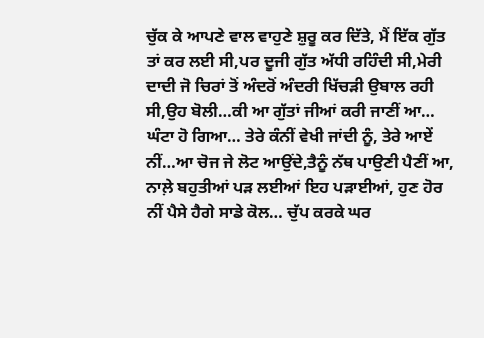ਚੁੱਕ ਕੇ ਆਪਣੇ ਵਾਲ ਵਾਹੁਣੇ ਸ਼ੁਰੂ ਕਰ ਦਿੱਤੇ, ਮੈਂ ਇੱਕ ਗੁੱਤ ਤਾਂ ਕਰ ਲਈ ਸੀ,ਪਰ ਦੂਜੀ ਗੁੱਤ ਅੱਧੀ ਰਹਿੰਦੀ ਸੀ,ਮੇਰੀ ਦਾਦੀ ਜੋ ਚਿਰਾਂ ਤੋਂ ਅੰਦਰੋਂ ਅੰਦਰੀ ਖਿੱਚੜੀ ਉਬਾਲ ਰਹੀ ਸੀ,ਉਹ ਬੋਲੀ…ਕੀ ਆ ਗੁੱਤਾਂ ਜੀਆਂ ਕਰੀ ਜਾਣੀਂ ਆ… ਘੰਟਾ ਹੋ ਗਿਆ… ਤੇਰੇ ਕੰਨੀਂ ਵੇਖੀ ਜਾਂਦੀ ਨੂੰ, ਤੇਰੇ ਆਏਂ ਨੀਂ…ਆ ਚੋਜ ਜੇ ਲੋਟ ਆਉਂਦੇ,ਤੈਨੂੰ ਨੱਥ ਪਾਉਣੀ ਪੈਣੀਂ ਆ, ਨਾਲ਼ੇ ਬਹੁਤੀਆਂ ਪੜ ਲਈਆਂ ਇਹ ਪੜਾਈਆਂ, ਹੁਣ ਹੋਰ ਨੀਂ ਪੈਸੇ ਹੈਗੇ ਸਾਡੇ ਕੋਲ… ਚੁੱਪ ਕਰਕੇ ਘਰ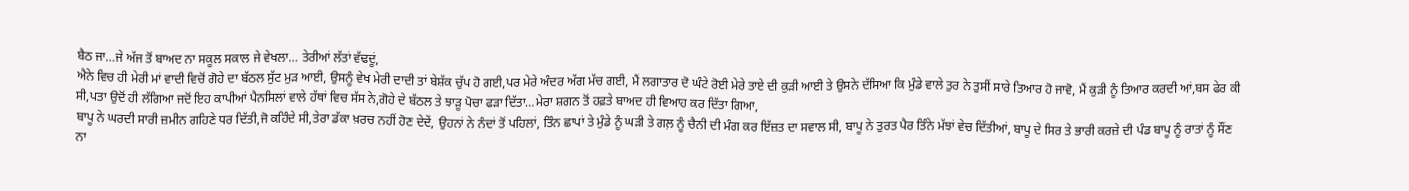ਬੈਠ ਜਾ…ਜੇ ਅੱਜ ਤੋਂ ਬਾਅਦ ਨਾ ਸਕੂਲ ਸਕਾਲ ਜੇ ਵੇਖਲਾ… ਤੇਰੀਆਂ ਲੱਤਾਂ ਵੱਢਦੂਂ,
ਐਨੇ ਵਿਚ ਹੀ ਮੇਰੀ ਮਾਂ ਵਾਦੀ ਵਿਚੋਂ ਗੋਹੇ ਦਾ ਬੱਠਲ ਸੁੱਟ ਮੁੜ ਆਈ, ਉਸਨੂੰ ਵੇਖ ਮੇਰੀ ਦਾਦੀ ਤਾਂ ਬੇਸ਼ੱਕ ਚੁੱਪ ਹੋ ਗਈ,ਪਰ ਮੇਰੇ ਅੰਦਰ ਅੱਗ ਮੱਚ ਗਈ, ਮੈਂ ਲਗਾਤਾਰ ਦੋ ਘੰਟੇ ਰੋਈ ਮੇਰੇ ਤਾਏ ਦੀ ਕੁੜੀ ਆਈ ਤੇ ਉਸਨੇ ਦੱਸਿਆ ਕਿ ਮੁੰਡੇ ਵਾਲੇ ਤੁਰ ਨੇ ਤੁਸੀਂ ਸਾਰੇ ਤਿਆਰ ਹੋ ਜਾਵੋ, ਮੈਂ ਕੁੜੀ ਨੂੰ ਤਿਆਰ ਕਰਦੀ ਆਂ,ਬਸ ਫੇਰ ਕੀ ਸੀ,ਪਤਾ ਉਦੋਂ ਹੀ ਲੱਗਿਆ ਜਦੋਂ ਇਹ ਕਾਪੀਆਂ ਪੈਨਸਿਲਾਂ ਵਾਲੇ ਹੱਥਾਂ ਵਿਚ ਸੱਸ ਨੇ,ਗੋਹੇ ਦੇ ਬੱਠਲ ਤੇ ਝਾੜੂ ਪੋਚਾ ਫੜਾ ਦਿੱਤਾ…ਮੇਰਾ ਸ਼ਗਨ ਤੋਂ ਹਫ਼ਤੇ ਬਾਅਦ ਹੀ ਵਿਆਹ ਕਰ ਦਿੱਤਾ ਗਿਆ,
ਬਾਪੂ ਨੇ ਘਰਦੀ ਸਾਰੀ ਜ਼ਮੀਨ ਗਹਿਣੇ ਧਰ ਦਿੱਤੀ,ਜੋ ਕਹਿੰਦੇ ਸੀ,ਤੇਰਾ ਡੱਕਾ ਖ਼ਰਚ ਨਹੀਂ ਹੋਣ ਦੇਦੇਂ, ਉਹਨਾਂ ਨੇ ਨੰਦਾਂ ਤੋਂ ਪਹਿਲਾਂ, ਤਿੰਨ ਛਾਪਾਂ ਤੇ ਮੁੰਡੇ ਨੂੰ ਘੜੀ ਤੇ ਗਲ਼ ਨੂੰ ਚੈਨੀ ਦੀ ਮੰਗ ਕਰ ਇੱਜ਼ਤ ਦਾ ਸਵਾਲ ਸੀ, ਬਾਪੂ ਨੇ ਤੁਰਤ ਪੈਰ ਤਿੰਨੇ ਮੱਝਾਂ ਵੇਚ ਦਿੱਤੀਆਂ, ਬਾਪੂ ਦੇ ਸਿਰ ਤੇ ਭਾਰੀ ਕਰਜ਼ੇ ਦੀ‌ ਪੰਡ ਬਾਪੂ ਨੂੰ ਰਾਤਾਂ ਨੂੰ ਸੌਂਣ ਨਾ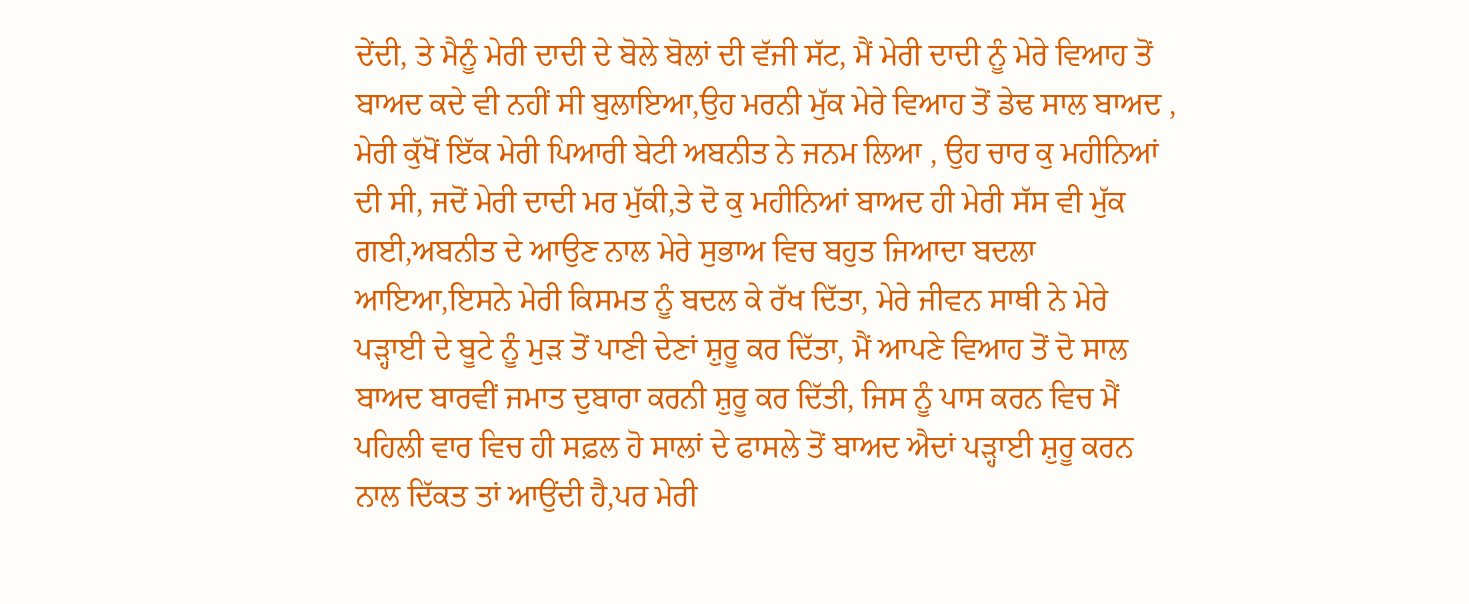ਦੇਂਦੀ, ਤੇ ਮੈਨੂੰ ਮੇਰੀ ਦਾਦੀ ਦੇ ਬੋਲੇ ਬੋਲਾਂ ਦੀ ਵੱਜੀ ਸੱਟ, ਮੈਂ ਮੇਰੀ ਦਾਦੀ ਨੂੰ ਮੇਰੇ ਵਿਆਹ ਤੋਂ ਬਾਅਦ ਕਦੇ ਵੀ ਨਹੀਂ ਸੀ ਬੁਲਾਇਆ,ਉਹ ਮਰਨੀ ਮੁੱਕ ਮੇਰੇ ਵਿਆਹ ਤੋਂ ਡੇਢ ਸਾਲ ਬਾਅਦ , ਮੇਰੀ ਕੁੱਖੋਂ ਇੱਕ ਮੇਰੀ ਪਿਆਰੀ ਬੇਟੀ ਅਬਨੀਤ ਨੇ ਜਨਮ ਲਿਆ , ਉਹ ਚਾਰ ਕੁ ਮਹੀਨਿਆਂ ਦੀ ਸੀ, ਜਦੋਂ ਮੇਰੀ ਦਾਦੀ ਮਰ ਮੁੱਕੀ,ਤੇ ਦੋ ਕੁ ਮਹੀਨਿਆਂ ਬਾਅਦ ਹੀ ਮੇਰੀ ਸੱਸ ਵੀ ਮੁੱਕ ਗਈ,ਅਬਨੀਤ ਦੇ ਆਉਣ ਨਾਲ ਮੇਰੇ ਸੁਭਾਅ ਵਿਚ ਬਹੁਤ ਜਿਆਦਾ ਬਦਲਾ ਆਇਆ,ਇਸਨੇ ਮੇਰੀ ਕਿਸਮਤ ਨੂੰ ਬਦਲ ਕੇ ਰੱਖ ਦਿੱਤਾ, ਮੇਰੇ ਜੀਵਨ ਸਾਥੀ ਨੇ ਮੇਰੇ ਪੜ੍ਹਾਈ ਦੇ ਬੂਟੇ ਨੂੰ ਮੁੜ ਤੋਂ ਪਾਣੀ ਦੇਣਾਂ ਸ਼ੁਰੂ ਕਰ ਦਿੱਤਾ, ਮੈਂ ਆਪਣੇ ਵਿਆਹ ਤੋਂ ਦੋ ਸਾਲ ਬਾਅਦ ਬਾਰਵੀਂ ਜਮਾਤ ਦੁਬਾਰਾ ਕਰਨੀ ਸ਼ੁਰੂ ਕਰ ਦਿੱਤੀ, ਜਿਸ ਨੂੰ ਪਾਸ ਕਰਨ ਵਿਚ ਮੈਂ ਪਹਿਲੀ ਵਾਰ ਵਿਚ ਹੀ ਸਫ਼ਲ ਹੋ ਸਾਲਾਂ ਦੇ ਫਾਸਲੇ ਤੋਂ ਬਾਅਦ ਐਦਾਂ ਪੜ੍ਹਾਈ ਸ਼ੁਰੂ ਕਰਨ ਨਾਲ ਦਿੱਕਤ ਤਾਂ ਆਉਂਦੀ ਹੈ,ਪਰ ਮੇਰੀ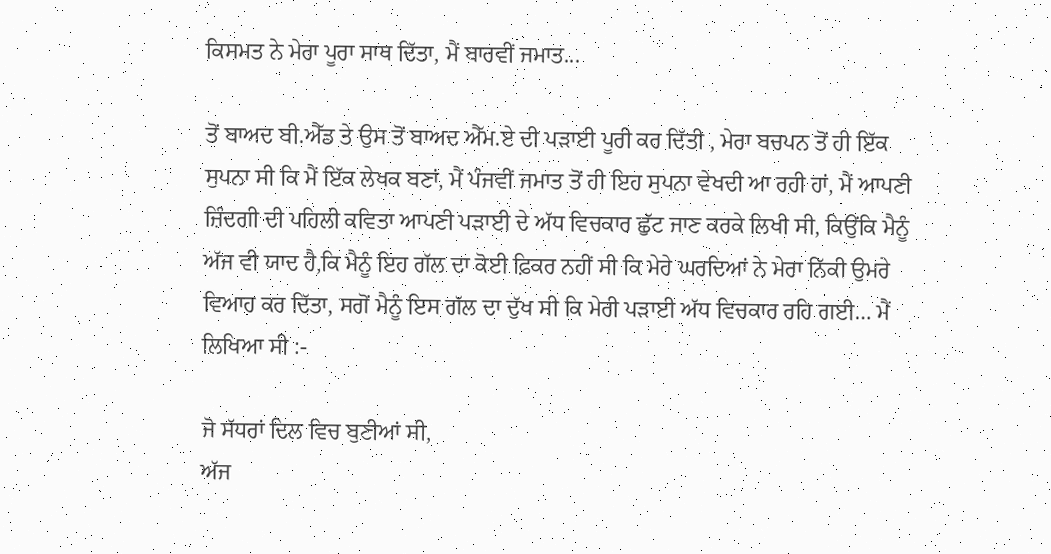ਕਿਸਮਤ ਨੇ ਮੇਰਾ ਪੂਰਾ ਸਾਥ ਦਿੱਤਾ, ਮੈਂ ਬਾਰਵੀਂ ਜਮਾਤ...

ਤੋਂ ਬਾਅਦ ਬੀ.ਐੱਡ ਤੇ ਉਸ ਤੋਂ ਬਾਅਦ ਐੱਮ.ਏ ਦੀ ਪੜਾਈ ਪੂਰੀ ਕਰ ਦਿੱਤੀ , ਮੇਰਾ ਬਚਪਨ ਤੋਂ ਹੀ ਇੱਕ ਸੁਪਨਾ ਸੀ ਕਿ ਮੈਂ ਇੱਕ ਲੇਖਕ ਬਣਾਂ, ਮੈਂ ਪੰਜਵੀਂ ਜਮਾਤ ਤੋਂ ਹੀ ਇਹ ਸੁਪਨਾ ਵੇਖਦੀ ਆ ਰਹੀ ਹਾਂ, ਮੈਂ ਆਪਣੀ ਜ਼ਿੰਦਗੀ ਦੀ ਪਹਿਲੀ ਕਵਿਤਾ ਆਪਣੀ ਪੜਾਈ ਦੇ ਅੱਧ ਵਿਚਕਾਰ ਛੁੱਟ ਜਾਣ ਕਰਕੇ ਲਿਖੀ ਸੀ, ਕਿਉਂਕਿ ਮੈਨੂੰ ਅੱਜ ਵੀ ਯਾਦ ਹੈ,ਕਿ ਮੈਨੂੰ ਇਹ ਗੱਲ ਦਾ ਕੋਈ ਫ਼ਿਕਰ ਨਹੀਂ ਸੀ ਕਿ ਮੇਰੇ ਘਰਦਿਆਂ ਨੇ ਮੇਰਾ ਨਿੱਕੀ ਉਮਰੇ ਵਿਆਹ ਕਰ ਦਿੱਤਾ, ਸਗੋਂ ਮੈਨੂੰ ਇਸ ਗੱਲ ਦਾ ਦੁੱਖ ਸੀ ਕਿ ਮੇਰੀ ਪੜਾਈ ਅੱਧ ਵਿਚਕਾਰ ਰਹਿ ਗਈ… ਮੈਂ ਲਿਖਿਆ ਸੀ :-

ਜੋ ਸੱਧਰਾਂ ਦਿਲ ਵਿਚ ਬੁਣੀਆਂ ਸੀ,
ਅੱਜ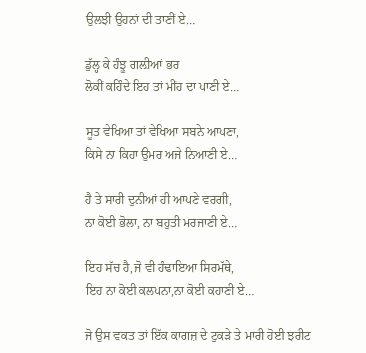ਉਲਝੀ ਉਹਨਾਂ ਦੀ ਤਾਣੀਂ ਏ…

ਡੁੱਲ੍ਹ ਕੇ ਹੰਝੂ ਗਲ਼ੀਆਂ ਭਰ‌
ਲੋਕੀਂ ਕਹਿੰਦੇ ਇਹ ਤਾਂ ਮੀਂਹ ਦਾ ਪਾਣੀ ਏ…

ਸੂਤ ਵੇਖਿਆ ਤਾਂ ਵੇਖਿਆ ਸਬਨੇ ਆਪਣਾ,
ਕਿਸੇ ਨਾ ਕਿਹਾ ਉਮਰ ਅਜੇ ਨਿਆਣੀ ਏ…

ਹੈ ਤੇ ਸਾਰੀ ਦੁਨੀਆਂ ਹੀ ਆਪਣੇ ਵਰਗੀ,
ਨਾ ਕੋਈ ਭੋਲਾ, ਨਾ ਬਹੁਤੀ ਮਰਜਾਣੀ ਏ…

ਇਹ ਸੱਚ ਹੈ,ਜੋ ਵੀ ਹੰਢਾਇਆ ਸਿਰਮੱਥੇ,
ਇਹ ਨਾ ਕੋਈ ਕਲਪਨਾ,ਨਾ ਕੋਈ ਕਹਾਣੀ ਏ…

ਜੋ ਉਸ ਵਕਤ ਤਾਂ ਇੱਕ ਕਾਗਜ਼ ਦੇ ਟੁਕੜੇ ਤੇ ਮਾਰੀ ਹੋਈ ਝਰੀਟ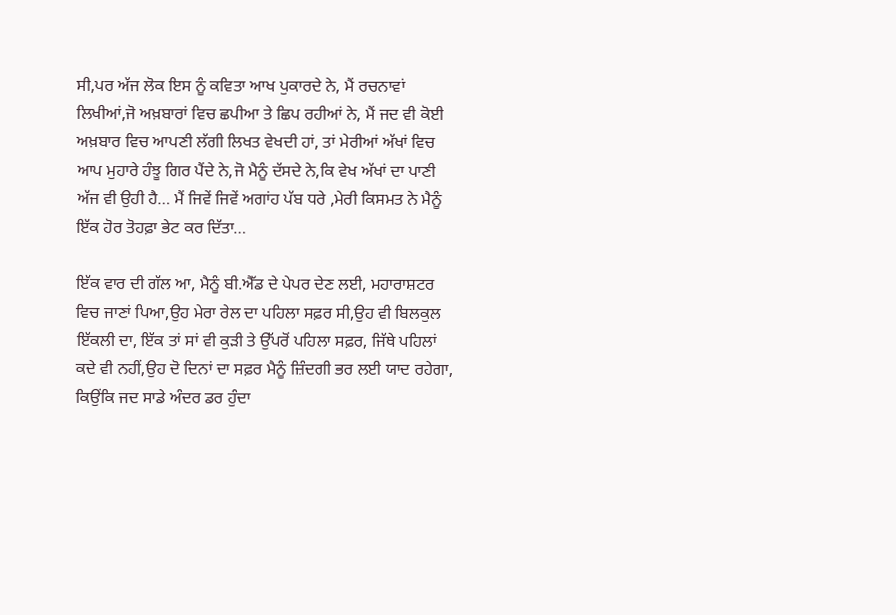ਸੀ,ਪਰ ਅੱਜ ਲੋਕ ਇਸ ਨੂੰ ਕਵਿਤਾ ਆਖ ਪੁਕਾਰਦੇ ਨੇ, ਮੈਂ ਰਚਨਾਵਾਂ ਲਿਖੀਆਂ,ਜੋ ਅਖ਼ਬਾਰਾਂ ਵਿਚ ਛਪੀਆ ਤੇ ਛਿਪ ਰਹੀਆਂ ਨੇ, ਮੈਂ ਜਦ ਵੀ ਕੋਈ ਅਖ਼ਬਾਰ ਵਿਚ ਆਪਣੀ ਲੱਗੀ ਲਿਖਤ ਵੇਖਦੀ ਹਾਂ, ਤਾਂ ਮੇਰੀਆਂ ਅੱਖਾਂ ਵਿਚ ਆਪ ਮੁਹਾਰੇ ਹੰਝੂ ਗਿਰ ਪੈਂਦੇ ਨੇ,ਜੋ ਮੈਨੂੰ ਦੱਸਦੇ ਨੇ,ਕਿ ਵੇਖ ਅੱਖਾਂ ਦਾ ਪਾਣੀ ਅੱਜ ਵੀ ਉਹੀ ਹੈ… ਮੈਂ ਜਿਵੇਂ ਜਿਵੇਂ ਅਗਾਂਹ ਪੱਬ ਧਰੇ ,ਮੇਰੀ ਕਿਸਮਤ ਨੇ ਮੈਨੂੰ ਇੱਕ ਹੋਰ ਤੋਹਫ਼ਾ ਭੇਟ ਕਰ ਦਿੱਤਾ…

ਇੱਕ ਵਾਰ ਦੀ ਗੱਲ ਆ, ਮੈਨੂੰ ਬੀ.ਐੱਡ ਦੇ ਪੇਪਰ ਦੇਣ ਲਈ, ਮਹਾਰਾਸ਼ਟਰ ਵਿਚ ਜਾਣਾਂ ਪਿਆ,ਉਹ ਮੇਰਾ ਰੇਲ ਦਾ‌ ਪਹਿਲਾ ਸਫ਼ਰ ਸੀ,ਉਹ ਵੀ ਬਿਲਕੁਲ ਇੱਕਲੀ ਦਾ, ਇੱਕ ਤਾਂ ਸਾਂ ਵੀ ਕੁੜੀ ਤੇ ਉੱਪਰੋਂ ਪਹਿਲਾ ਸਫ਼ਰ, ਜਿੱਥੇ ਪਹਿਲਾਂ ਕਦੇ ਵੀ ਨਹੀਂ,ਉਹ ਦੋ ਦਿਨਾਂ ਦਾ ਸਫ਼ਰ ਮੈਨੂੰ ਜ਼ਿੰਦਗੀ ਭਰ ਲਈ ਯਾਦ ਰਹੇਗਾ, ਕਿਉਂਕਿ ਜਦ ਸਾਡੇ ਅੰਦਰ ਡਰ ਹੁੰਦਾ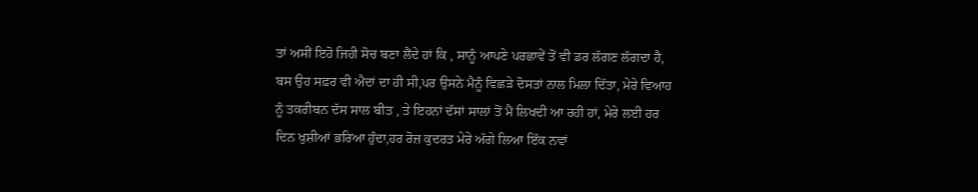ਤਾਂ ਅਸੀਂ ਇਹੋ ਜਿਹੀ ਸੋਚ ਬਣਾ ਲੈਂਦੇ ਹਾਂ ਕਿ , ਸਾਨੂੰ ਆਪਣੇ ਪਰਛਾਵੇਂ ਤੋਂ ਵੀ ਡਰ ਲੱਗਣ ਲੱਗਦਾ ਹੈ, ਬਸ ਉਹ ਸਫ਼ਰ ਵੀ ਐਦਾਂ ਦਾ ਹੀ ਸੀ,ਪਰ ਉਸਨੇ ਮੈਨੂੰ ਵਿਛੜੇ ਦੋਸਤਾਂ ਨਾਲ ਮਿਲਾ ਦਿੱਤਾ, ਮੇਰੇ ਵਿਆਹ ਨੂੰ ਤਕਰੀਬਨ ਦੱਸ ਸਾਲ ਬੀਤ , ਤੇ ਇਹਨਾਂ ਦੱਸਾਂ ਸਾਲਾਂ ਤੋਂ ਮੈਂ ਲਿਖਦੀ ਆ ਰਹੀ ਹਾਂ, ਮੇਰੇ ਲਈ ਹਰ ਦਿਨ ਖੁਸ਼ੀਆਂ ਭਰਿਆ ਹੁੰਦਾ,ਹਰ ਰੋਜ਼ ਕੁਦਰਤ ਮੇਰੇ ਅੱਗੇ ਲਿਆ ਇੱਕ ਨਵਾਂ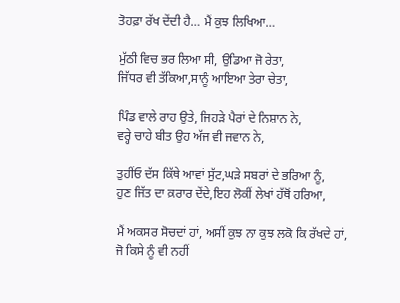ਤੋਹਫ਼ਾ ਰੱਖ ਦੇਂਦੀ ਹੈ… ਮੈਂ ਕੁਝ ਲਿਖਿਆ…

ਮੁੱਠੀ ਵਿਚ ਭਰ ਲਿਆ ਸੀ, ਉਡਿਆ ਜੋ ਰੇਤਾ,
ਜਿੱਧਰ ਵੀ ਤੱਕਿਆ,ਸਾਨੂੰ ਆਇਆ ਤੇਰਾ ਚੇਤਾ,

ਪਿੰਡ ਵਾਲੇ ਰਾਹ ਉਤੇ, ਜਿਹੜੇ ਪੈਰਾਂ ਦੇ ਨਿਸ਼ਾਨ ਨੇ,
ਵਰ੍ਹੇ ਚਾਹੇ ਬੀਤ ਉਹ ਅੱਜ ਵੀ ਜਵਾਨ ਨੇ,

ਤੁਹੀਂਓ ਦੱਸ ਕਿੱਥੇ ਆਵਾਂ ਸੁੱਟ,ਘੜੇ ਸਬਰਾਂ ਦੇ ਭਰਿਆ ਨੂੰ,
ਹੁਣ ਜਿੱਤ ਦਾ ਕ਼ਰਾਰ ਦੇਂਦੇ,ਇਹ ਲੋਕੀਂ ਲੇਖਾਂ ਹੱਥੋਂ ਹਰਿਆ,

ਮੈਂ ਅਕਸਰ ਸੋਚਦਾਂ ਹਾਂ, ਅਸੀਂ ਕੁਝ ਨਾ ਕੁਝ ਲਕੋ ਕਿ ਰੱਖਦੇ ਹਾਂ, ਜੋ ਕਿਸੇ ਨੂੰ ਵੀ ਨਹੀਂ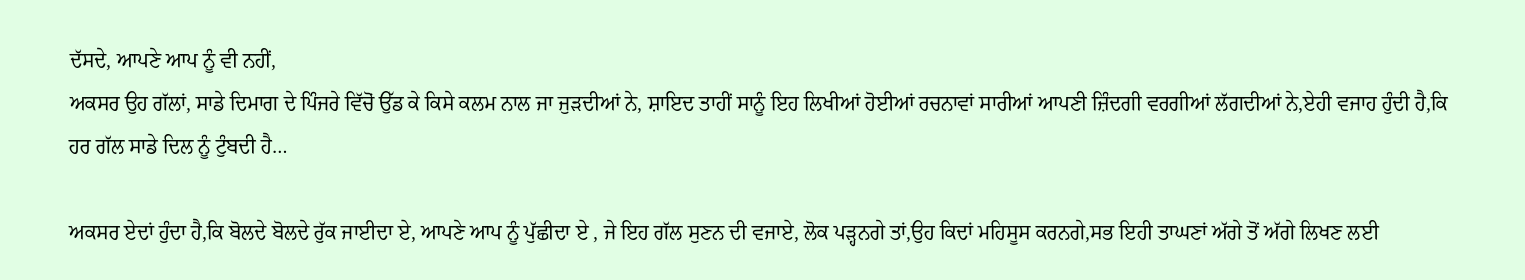ਦੱਸਦੇ, ਆਪਣੇ ਆਪ ਨੂੰ ਵੀ ਨਹੀਂ,
ਅਕਸਰ ਉਹ ਗੱਲਾਂ, ਸਾਡੇ ਦਿਮਾਗ ਦੇ ਪਿੰਜਰੇ ਵਿੱਚੋਂ‌ ਉੱਡ ਕੇ ਕਿਸੇ ਕਲਮ ਨਾਲ ਜਾ ਜੁੜਦੀਆਂ ਨੇ, ਸ਼ਾਇਦ ਤਾਹੀਂ ਸਾਨੂੰ ਇਹ ਲਿਖੀਆਂ ਹੋਈਆਂ ਰਚਨਾਵਾਂ ਸਾਰੀਆਂ ਆਪਣੀ ਜ਼ਿੰਦਗੀ ਵਰਗੀਆਂ ਲੱਗਦੀਆਂ ਨੇ,ਏਹੀ ਵਜਾਹ ਹੁੰਦੀ ਹੈ,ਕਿ ਹਰ ਗੱਲ ਸਾਡੇ ਦਿਲ ਨੂੰ ਟੁੰਬਦੀ ਹੈ…

ਅਕਸਰ ਏਦਾਂ ਹੁੰਦਾ ਹੈ,ਕਿ ਬੋਲਦੇ ਬੋਲਦੇ ਰੁੱਕ ਜਾਈਦਾ ਏ, ਆਪਣੇ ਆਪ ਨੂੰ ਪੁੱਛੀਦਾ ਏ , ਜੇ ਇਹ ਗੱਲ ਸੁਣਨ ਦੀ ਵਜਾਏ, ਲੋਕ ਪੜ੍ਹਨਗੇ ਤਾਂ,ਉਹ ਕਿਦਾਂ ਮਹਿਸੂਸ ਕਰਨਗੇ,ਸਭ ਇਹੀ ਤਾਘਣਾਂ ਅੱਗੇ ਤੋਂ ਅੱਗੇ ਲਿਖਣ ਲਈ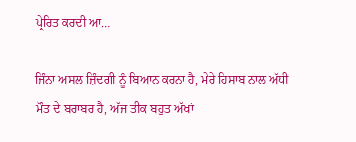ਪ੍ਰੇਰਿਤ ਕਰਦੀ ਆ…

ਜਿੰਨਾ ਅਸਲ ਜ਼ਿੰਦਗੀ ਨੂੰ ਬਿਆਨ ਕਰਨਾ ਹੈ, ਮੇਰੇ ਹਿਸਾਬ ਨਾਲ ਅੱਧੀ ਮੌਤ ਦੇ ਬਰਾਬਰ ਹੈ, ਅੱਜ ਤੀਕ ਬਹੁਤ ਅੱਖਾਂ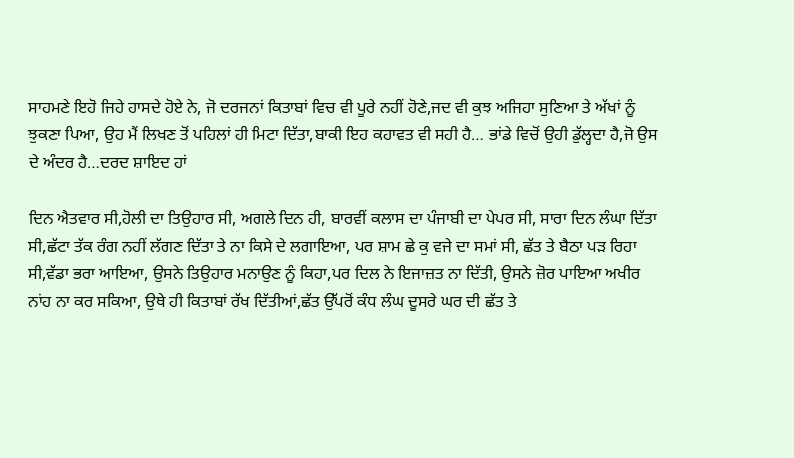ਸਾਹਮਣੇ ਇਹੋ ਜਿਹੇ ਹਾਸਦੇ ਹੋਏ ਨੇ, ਜੋ ਦਰਜਨਾਂ ਕਿਤਾਬਾਂ ਵਿਚ ਵੀ ਪੂਰੇ ਨਹੀਂ ਹੋਣੇ,ਜਦ ਵੀ ਕੁਝ ਅਜਿਹਾ ਸੁਣਿਆ ਤੇ ਅੱਖਾਂ ਨੂੰ ਝੁਕਣਾ ਪਿਆ, ਉਹ ਮੈਂ ਲਿਖਣ ਤੋਂ ਪਹਿਲਾਂ ਹੀ ਮਿਟਾ ਦਿੱਤਾ,ਬਾਕੀ ਇਹ ਕਹਾਵਤ ਵੀ ਸਹੀ ਹੈ… ਭਾਂਡੇ ਵਿਚੋਂ ਉਹੀ ਡੁੱਲ੍ਹਦਾ ਹੈ,ਜੋ ਉਸ ਦੇ ਅੰਦਰ ਹੈ…ਦਰਦ ਸ਼ਾਇਦ ਹਾਂ

ਦਿਨ ਐਤਵਾਰ ਸੀ,ਹੋਲੀ ਦਾ ਤਿਉਹਾਰ ਸੀ, ਅਗਲੇ ਦਿਨ ਹੀ, ਬਾਰਵੀਂ ਕਲਾਸ ਦਾ ਪੰਜਾਬੀ ਦਾ ਪੇਪਰ ਸੀ, ਸਾਰਾ ਦਿਨ ਲੰਘਾ ਦਿੱਤਾ ਸੀ,ਛੱਟਾ ਤੱਕ ਰੰਗ ਨਹੀਂ ਲੱਗਣ ਦਿੱਤਾ ਤੇ ਨਾ ਕਿਸੇ ਦੇ ਲਗਾਇਆ, ਪਰ ਸ਼ਾਮ ਛੇ ਕੁ ਵਜੇ ਦਾ ਸਮਾਂ ਸੀ, ਛੱਤ ਤੇ ਬੈਠਾ ਪੜ ਰਿਹਾ ਸੀ,ਵੱਡਾ ਭਰਾ ਆਇਆ, ਉਸਨੇ ਤਿਉਹਾਰ ਮਨਾਉਣ ਨੂੰ ਕਿਹਾ,ਪਰ‌ ਦਿਲ ਨੇ ਇਜਾਜ਼ਤ ਨਾ ਦਿੱਤੀ, ਉਸਨੇ ਜ਼ੋਰ ਪਾਇਆ ਅਖੀਰ ਨਾਂਹ ਨਾ ਕਰ ਸਕਿਆ, ਉਥੇ ਹੀ ਕਿਤਾਬਾਂ ਰੱਖ ਦਿੱਤੀਆਂ,ਛੱਤ ਉੱਪਰੋਂ ਕੰਧ ਲੰਘ ਦੂਸਰੇ ਘਰ ਦੀ ਛੱਤ ਤੇ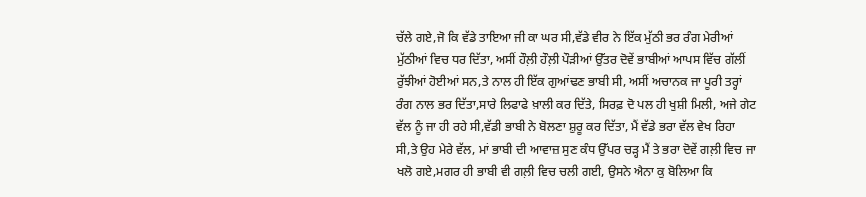ਚੱਲੇ ਗਏ,ਜੋ ਕਿ ਵੱਡੇ ਤਾਇਆ ਜੀ ਕਾ‌‌ ਘਰ ਸੀ,ਵੱਡੇ ਵੀਰ ਨੇ ਇੱਕ ਮੁੱਠੀ ਭਰ ਰੰਗ ‌ਮੇਰੀਆਂ‌ ਮੁੱਠੀਆਂ ਵਿਚ ਧਰ ਦਿੱਤਾ, ਅਸੀਂ ਹੌਲ਼ੀ ਹੌਲ਼ੀ ਪੌੜੀਆਂ ਉੱਤਰ ਦੋਵੇਂ ਭਾਬੀਆਂ ਆਪਸ ਵਿੱਚ ਗੱਲੀਂ ਰੁੱਝੀਆਂ ਹੋਈਆਂ ਸਨ,ਤੇ ਨਾਲ ਹੀ ਇੱਕ ਗੁਆਂਢਣ ਭਾਬੀ ਸੀ, ਅਸੀਂ ਅਚਾਨਕ ਜਾ ਪੂਰੀ ਤਰ੍ਹਾਂ ਰੰਗ ਨਾਲ ਭਰ ਦਿੱਤਾ,ਸਾਰੇ ਲਿਫਾਫੇ ਖ਼ਾਲੀ ਕਰ‌ ਦਿੱਤੇ, ਸਿਰਫ਼ ਦੋ ਪਲ ਹੀ ਖੁਸ਼ੀ ਮਿਲੀ, ਅਜੇ ਗੇਟ ਵੱਲ ਨੂੰ ਜਾ ਹੀ ਰਹੇ ਸੀ,ਵੱਡੀ ਭਾਬੀ ਨੇ ਬੋਲਣਾ ਸ਼ੁਰੂ ਕਰ ਦਿੱਤਾ, ਮੈਂ ਵੱਡੇ ਭਰਾ ਵੱਲ ਵੇਖ ਰਿਹਾ ਸੀ,ਤੇ ਉਹ ਮੇਰੇ ਵੱਲ, ਮਾਂ ਭਾਬੀ ਦੀ ਆਵਾਜ਼ ਸੁਣ ਕੰਧ ਉੱਪਰ ਚੜ੍ਹ ਮੈਂ ਤੇ ਭਰਾ ਦੋਵੇਂ ਗਲ਼ੀ ਵਿਚ ਜਾ ਖਲੋ ਗਏ,ਮਗਰ ਹੀ ਭਾਬੀ ਵੀ‌ ਗਲ਼ੀ ਵਿਚ ਚਲੀ ਗਈ, ਉਸਨੇ ਐਨਾ ਕੁ ਬੋਲਿਆ ਕਿ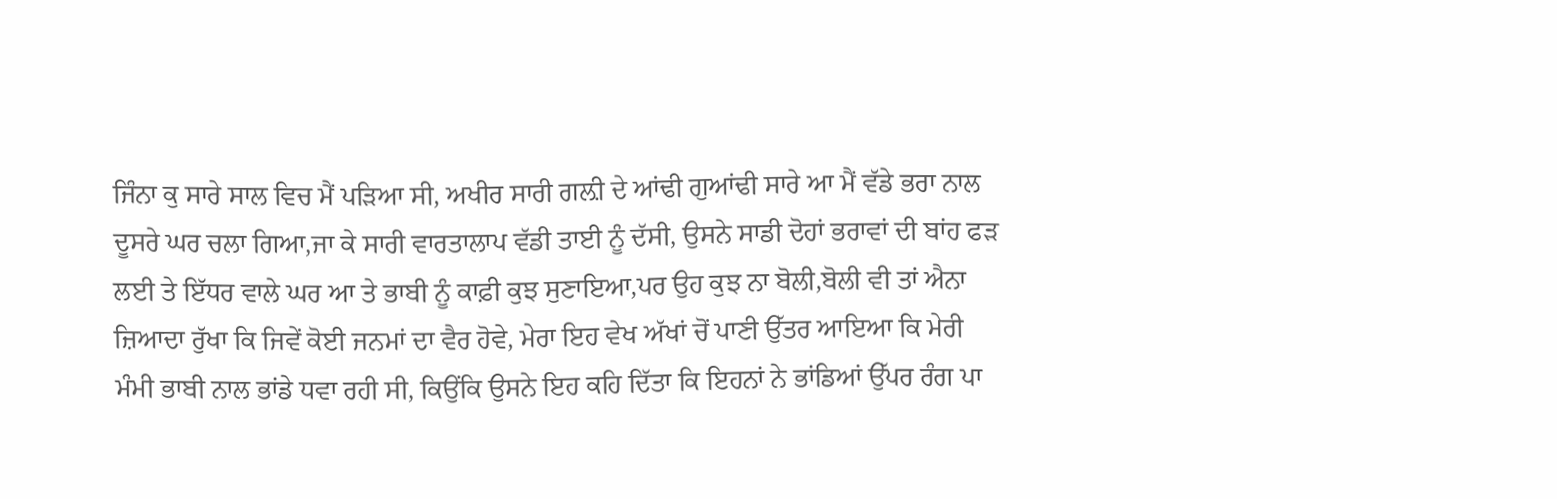ਜਿੰਨਾ ਕੁ ਸਾਰੇ ਸਾਲ ਵਿਚ ਮੈਂ ਪੜਿਆ ਸੀ, ਅਖੀਰ ਸਾਰੀ ਗਲ਼ੀ ਦੇ ਆਂਢੀ ਗੁਆਂਢੀ ਸਾਰੇ ਆ ਮੈਂ ਵੱਡੇ ਭਰਾ ਨਾਲ ਦੂਸਰੇ ਘਰ ਚਲਾ ਗਿਆ,ਜਾ ਕੇ ਸਾਰੀ ਵਾਰਤਾਲਾਪ ਵੱਡੀ ਤਾਈ ਨੂੰ ਦੱਸੀ, ਉਸਨੇ ਸਾਡੀ ਦੋਹਾਂ ਭਰਾਵਾਂ ਦੀ ਬਾਂਹ ਫੜ ਲਈ ਤੇ ਇੱਧਰ ਵਾਲੇ ਘਰ ਆ ਤੇ ਭਾਬੀ ਨੂੰ ਕਾਫ਼ੀ ਕੁਝ ਸੁਣਾਇਆ,ਪਰ ਉਹ ਕੁਝ ਨਾ ਬੋਲੀ,ਬੋਲੀ ਵੀ ਤਾਂ ਐਨਾ ਜ਼ਿਆਦਾ ਰੁੱਖਾ ਕਿ ਜਿਵੇਂ ਕੋਈ ਜਨਮਾਂ ਦਾ ਵੈਰ ਹੋਵੇ, ਮੇਰਾ ਇਹ ਵੇਖ ਅੱਖਾਂ ਚੋਂ ਪਾਣੀ ਉੱਤਰ ਆਇਆ ਕਿ‌ ਮੇਰੀ ਮੰਮੀ ਭਾਬੀ ਨਾਲ ਭਾਂਡੇ ਧਵਾ ਰਹੀ ਸੀ, ਕਿਉਂਕਿ ਉਸਨੇ ਇਹ ਕਹਿ ਦਿੱਤਾ ਕਿ ਇਹਨਾਂ ਨੇ ਭਾਂਡਿਆਂ ਉੱਪਰ ਰੰਗ ਪਾ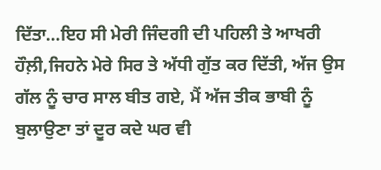ਦਿੱਤਾ…ਇਹ ਸੀ ਮੇਰੀ ਜਿੰਦਗੀ ਦੀ ਪਹਿਲੀ ਤੇ ਆਖਰੀ ਹੌਲ਼ੀ,ਜਿਹਨੇ ਮੇਰੇ ਸਿਰ ਤੇ ਅੱਧੀ ਗੁੱਤ ਕਰ ਦਿੱਤੀ, ਅੱਜ ਉਸ ਗੱਲ ਨੂੰ ਚਾਰ ਸਾਲ ਬੀਤ ਗਏ, ਮੈਂ ਅੱਜ ਤੀਕ ਭਾਬੀ ਨੂੰ ਬੁਲਾਉਣਾ ਤਾਂ ਦੂਰ ਕਦੇ ਘਰ ਵੀ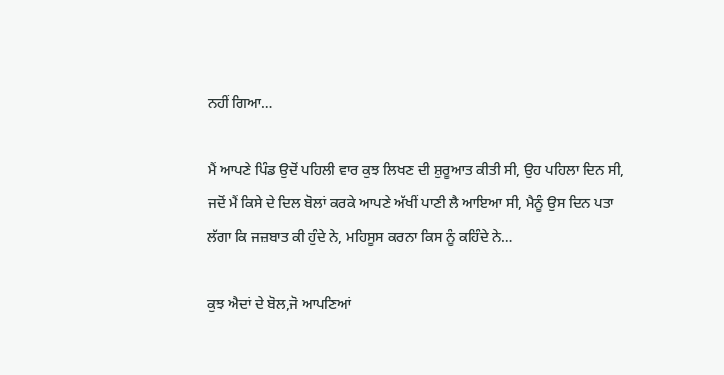ਨਹੀਂ ਗਿਆ…

ਮੈਂ ਆਪਣੇ ਪਿੰਡ ਉਦੋਂ ਪਹਿਲੀ ਵਾਰ ਕੁਝ ਲਿਖਣ ਦੀ ਸ਼ੁਰੂਆਤ ਕੀਤੀ ਸੀ, ਉਹ ਪਹਿਲਾ ਦਿਨ ਸੀ, ਜਦੋਂ ਮੈਂ ਕਿਸੇ ਦੇ ਦਿਲ ਬੋਲਾਂ ਕਰਕੇ ਆਪਣੇ ਅੱਖੀਂ ਪਾਣੀ ਲੈ ਆਇਆ ਸੀ, ਮੈਨੂੰ ਉਸ ਦਿਨ ਪਤਾ ਲੱਗਾ ਕਿ ਜਜ਼ਬਾਤ ਕੀ ਹੁੰਦੇ ਨੇ, ਮਹਿਸੂਸ ਕਰਨਾ ਕਿਸ ਨੂੰ ਕਹਿੰਦੇ ਨੇ…

ਕੁਝ ਐਦਾਂ ਦੇ ਬੋਲ,ਜੋ ਆਪਣਿਆਂ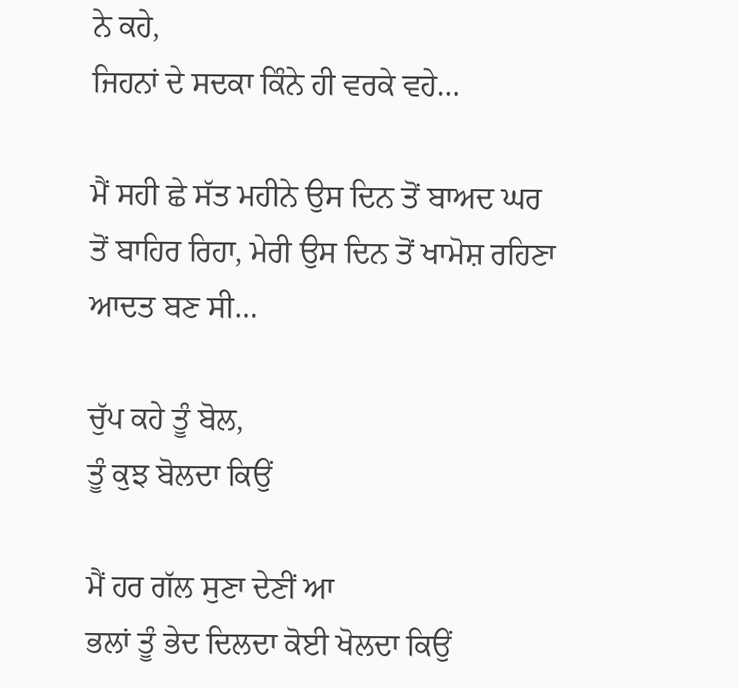ਨੇ ਕਹੇ,
ਜਿਹਨਾਂ ਦੇ ਸਦਕਾ ਕਿੰਨੇ ਹੀ ਵਰਕੇ ਵਹੇ…

ਮੈਂ ਸਹੀ ਛੇ ਸੱਤ ਮਹੀਨੇ ਉਸ ਦਿਨ ਤੋਂ ਬਾਅਦ ਘਰ ਤੋਂ ਬਾਹਿਰ ਰਿਹਾ, ਮੇਰੀ ਉਸ ਦਿਨ ਤੋਂ ਖਾਮੋਸ਼ ਰਹਿਣਾ ਆਦਤ ਬਣ‌ ਸੀ…

ਚੁੱਪ ਕਹੇ ਤੂੰ ਬੋਲ,
ਤੂੰ ਕੁਝ ਬੋਲਦਾ ਕਿਉਂ

ਮੈਂ ਹਰ ਗੱਲ ਸੁਣਾ ਦੇਣੀਂ ਆ
ਭਲਾਂ ਤੂੰ ਭੇਦ ਦਿਲਦਾ ਕੋਈ ਖੋਲਦਾ ਕਿਉਂ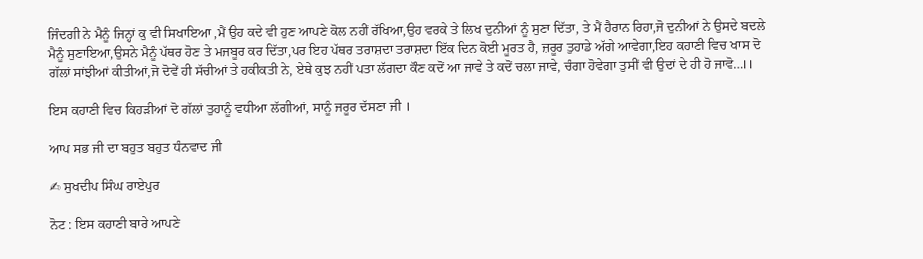ਜਿੰਦਗੀ ਨੇ ਮੈਨੂੰ ਜਿਨ੍ਹਾਂ ਕੁ ਵੀ ਸਿਖਾਇਆ ,ਮੈਂ ਉਹ ਕਦੇ ਵੀ ਹੁਣ ਆਪਣੇ ਕੋਲ ਨਹੀਂ ਰੱਖਿਆ,ਉਹ ਵਰਕੇ ਤੇ ਲਿਖ ਦੁਨੀਆਂ ਨੂੰ ਸੁਣਾ ਦਿੱਤਾ, ਤੇ ਮੈਂ ਹੈਰਾਨ ਰਿਹਾ,ਜੋ ਦੁਨੀਆਂ ਨੇ ਉਸਦੇ ਬਦਲੇ ਮੈਨੂੰ ਸੁਣਾਇਆ,ਉਸਨੇ ਮੈਨੂੰ ਪੱਥਰ ਹੋਣ‌ ਤੇ ਮਜਬੂਰ ਕਰ ਦਿੱਤਾ,ਪਰ ਇਹ ਪੱਥਰ ਤਰਾਸ਼ਦਾ ਤਰਾਸ਼ਦਾ ਇੱਕ ਦਿਨ ਕੋਈ ਮੂਰਤ ਹੈ, ਜ਼ਰੂਰ ਤੁਹਾਡੇ ਅੱਗੇ ਆਵੇਗਾ,ਇਹ ਕਹਾਣੀ ਵਿਚ ਖਾਸ ਦੋ ਗੱਲਾਂ ਸਾਂਝੀਆਂ ਕੀਤੀਆਂ,ਜੋ ਦੋਵੇਂ ਹੀ ਸੱਚੀਆਂ ਤੇ ਹਕੀਕਤੀ ਨੇ, ਏਥੇ ਕੁਝ ਨਹੀਂ ਪਤਾ ਲੱਗਦਾ ਕੌਣ ਕਦੋਂ ਆ ਜਾਵੇ ਤੇ ਕਦੋਂ ਚਲਾ ਜਾਵੇ, ਚੰਗਾ ਹੋਵੇਗਾ ਤੁਸੀਂ ਵੀ ਉਦਾਂ ਦੇ ਹੀ ਹੋ ਜਾਵੋ…।।

ਇਸ ਕਹਾਣੀ ਵਿਚ ਕਿਹੜੀਆਂ ਦੋ ਗੱਲਾਂ ਤੁਹਾਨੂੰ ਵਧੀਆ ਲੱਗੀਆਂ, ਸਾਨੂੰ ਜਰੂਰ ਦੱਸਣਾ ਜੀ ।

ਆਪ ਸਭ ਜੀ ਦਾ ਬਹੁਤ ਬਹੁਤ ਧੰਨਵਾਦ ਜੀ

✍ ਸੁਖਦੀਪ ਸਿੰਘ ਰਾਏਪੁਰ

ਨੋਟ : ਇਸ ਕਹਾਣੀ ਬਾਰੇ ਆਪਣੇ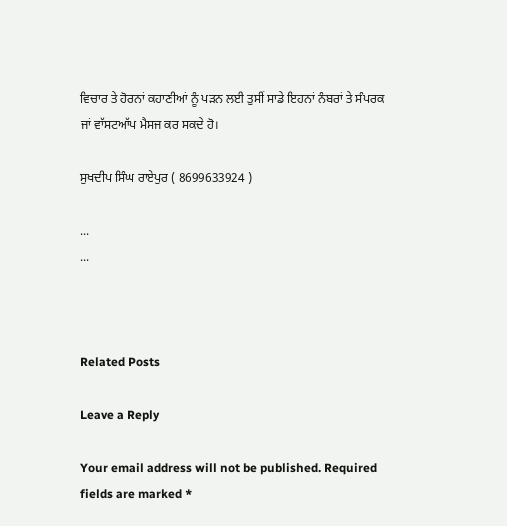ਵਿਚਾਰ ਤੇ ਹੋਰਨਾਂ ਕਹਾਣੀਆਂ ਨੂੰ ਪੜਨ ਲਈ ਤੁਸੀਂ ਸਾਡੇ ਇਹਨਾਂ ਨੰਬਰਾਂ ਤੇ ਸੰਪਰਕ ਜਾਂ ਵਾੱਸਟਆੱਪ ਮੈਸਜ ਕਰ ਸਕਦੇ ਹੋ।

ਸੁਖਦੀਪ ਸਿੰਘ ਰਾਏਪੁਰ ( 8699633924 )

...
...



Related Posts

Leave a Reply

Your email address will not be published. Required fields are marked *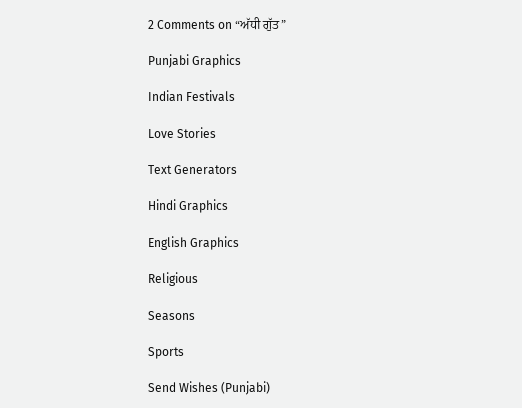2 Comments on “ਅੱਧੀ ਗੁੱਤ”

Punjabi Graphics

Indian Festivals

Love Stories

Text Generators

Hindi Graphics

English Graphics

Religious

Seasons

Sports

Send Wishes (Punjabi)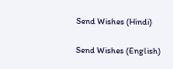Send Wishes (Hindi)

Send Wishes (English)